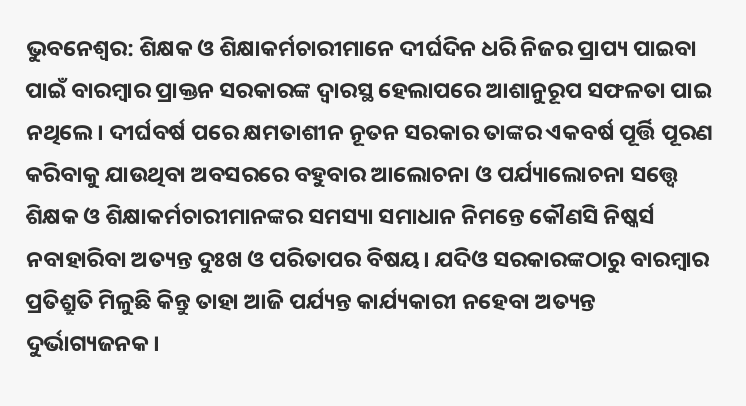ଭୁବନେଶ୍ୱର: ଶିକ୍ଷକ ଓ ଶିକ୍ଷାକର୍ମଚାରୀମାନେ ଦୀର୍ଘଦିନ ଧରି ନିଜର ପ୍ରାପ୍ୟ ପାଇବା ପାଇଁ ବାରମ୍ବାର ପ୍ରାକ୍ତନ ସରକାରଙ୍କ ଦ୍ୱାରସ୍ଥ ହେଲାପରେ ଆଶାନୁରୂପ ସଫଳତା ପାଇ ନଥିଲେ। ଦୀର୍ଘବର୍ଷ ପରେ କ୍ଷମତାଶୀନ ନୂତନ ସରକାର ତାଙ୍କର ଏକବର୍ଷ ପୂର୍ତ୍ତି ପୂରଣ କରିବାକୁ ଯାଉଥିବା ଅବସରରେ ବହୁବାର ଆଲୋଚନା ଓ ପର୍ଯ୍ୟାଲୋଚନା ସତ୍ତ୍ୱେ ଶିକ୍ଷକ ଓ ଶିକ୍ଷାକର୍ମଚାରୀମାନଙ୍କର ସମସ୍ୟା ସମାଧାନ ନିମନ୍ତେ କୌଣସି ନିଷ୍କର୍ସ ନବାହାରିବା ଅତ୍ୟନ୍ତ ଦୁଃଖ ଓ ପରିତାପର ବିଷୟ। ଯଦିଓ ସରକାରଙ୍କଠାରୁ ବାରମ୍ବାର ପ୍ରତିଶ୍ରୁତି ମିଳୁଛି କିନ୍ତୁ ତାହା ଆଜି ପର୍ଯ୍ୟନ୍ତ କାର୍ଯ୍ୟକାରୀ ନହେବା ଅତ୍ୟନ୍ତ ଦୁର୍ଭାଗ୍ୟଜନକ।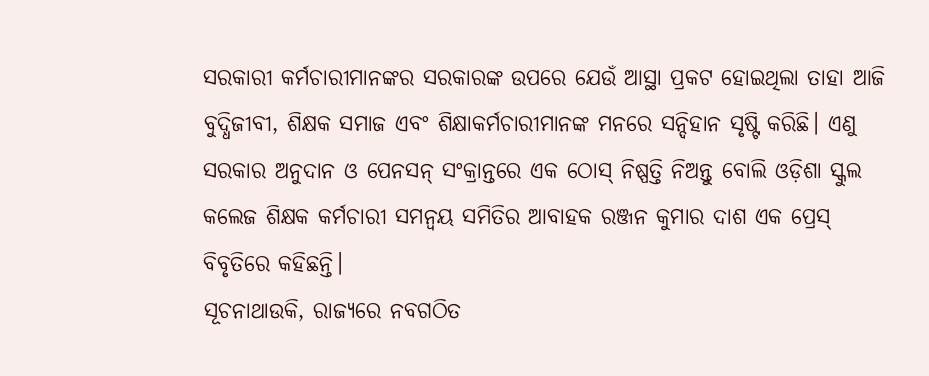ସରକାରୀ କର୍ମଚାରୀମାନଙ୍କର ସରକାରଙ୍କ ଉପରେ ଯେଉଁ ଆସ୍ଥା ପ୍ରକଟ ହୋଇଥିଲା ତାହା ଆଜି ବୁଦ୍ଧିଜୀବୀ, ଶିକ୍ଷକ ସମାଜ ଏବଂ ଶିକ୍ଷାକର୍ମଚାରୀମାନଙ୍କ ମନରେ ସନ୍ଦିହାନ ସୃଷ୍ଟି କରିଛି। ଏଣୁ ସରକାର ଅନୁଦାନ ଓ ପେନସନ୍ ସଂକ୍ରାନ୍ତରେ ଏକ ଠୋସ୍ ନିଷ୍ପତ୍ତି ନିଅନ୍ତୁ ବୋଲି ଓଡ଼ିଶା ସ୍କୁଲ କଲେଜ ଶିକ୍ଷକ କର୍ମଚାରୀ ସମନ୍ୱୟ ସମିତିର ଆବାହକ ରଞ୍ଜନ କୁମାର ଦାଶ ଏକ ପ୍ରେସ୍ ବିବୃତିରେ କହିଛନ୍ତି।
ସୂଚନାଥାଉକି, ରାଜ୍ୟରେ ନବଗଠିତ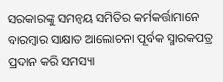ସରକାରଙ୍କୁ ସମନ୍ୱୟ ସମିତିର କର୍ମକର୍ତ୍ତାମାନେ ବାରମ୍ବାର ସାକ୍ଷାତ ଆଲୋଚନା ପୂର୍ବକ ସ୍ମାରକପତ୍ର ପ୍ରଦାନ କରି ସମସ୍ୟା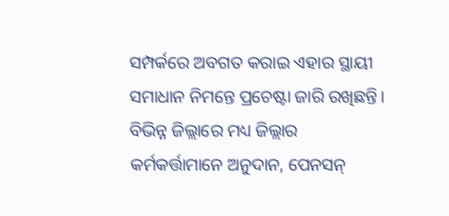ସମ୍ପର୍କରେ ଅବଗତ କରାଇ ଏହାର ସ୍ଥାୟୀ ସମାଧାନ ନିମନ୍ତେ ପ୍ରଚେଷ୍ଟା ଜାରି ରଖିଛନ୍ତି। ବିଭିନ୍ନ ଜିଲ୍ଲାରେ ମଧ୍ୟ ଜିଲ୍ଲାର କର୍ମକର୍ତ୍ତାମାନେ ଅନୁଦାନ, ପେନସନ୍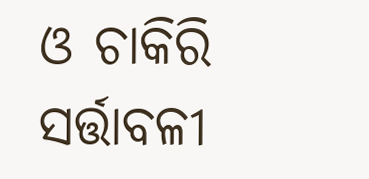ଓ ଚାକିରି ସର୍ତ୍ତାବଳୀ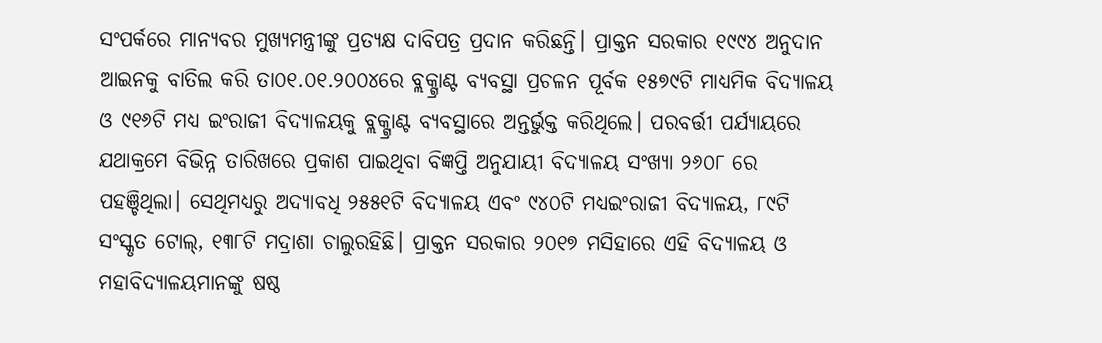ସଂପର୍କରେ ମାନ୍ୟବର ମୁଖ୍ୟମନ୍ତ୍ରୀଙ୍କୁ ପ୍ରତ୍ୟକ୍ଷ ଦାବିପତ୍ର ପ୍ରଦାନ କରିଛନ୍ତି। ପ୍ରାକ୍ତନ ସରକାର ୧୯୯୪ ଅନୁଦାନ ଆଇନକୁ ବାତିଲ କରି ତା୦୧.୦୧.୨୦୦୪ରେ ବ୍ଲକ୍ଗ୍ରାଣ୍ଟ ବ୍ୟବସ୍ଥା ପ୍ରଚଳନ ପୂର୍ବକ ୧୫୭୯ଟି ମାଧ୍ୟମିକ ବିଦ୍ୟାଳୟ ଓ ୯୧୬ଟି ମଧ୍ୟ ଇଂରାଜୀ ବିଦ୍ୟାଳୟକୁ ବ୍ଲକ୍ଗ୍ରାଣ୍ଟ ବ୍ୟବସ୍ଥାରେ ଅନ୍ତର୍ଭୁକ୍ତ କରିଥିଲେ। ପରବର୍ତ୍ତୀ ପର୍ଯ୍ୟାୟରେ ଯଥାକ୍ରମେ ବିଭିନ୍ନ ତାରିଖରେ ପ୍ରକାଶ ପାଇଥିବା ବିଜ୍ଞପ୍ତି ଅନୁଯାୟୀ ବିଦ୍ୟାଳୟ ସଂଖ୍ୟା ୨୬୦୮ ରେ ପହଞ୍ଚିଥିଲା। ସେଥିମଧ୍ୟରୁ ଅଦ୍ୟାବଧି ୨୫୫୧ଟି ବିଦ୍ୟାଳୟ ଏବଂ ୯୪୦ଟି ମଧ୍ୟଇଂରାଜୀ ବିଦ୍ୟାଳୟ, ୮୯ଟି ସଂସ୍କୃତ ଟୋଲ୍, ୧୩୮ଟି ମଦ୍ରାଶା ଚାଲୁରହିଛି। ପ୍ରାକ୍ତନ ସରକାର ୨୦୧୭ ମସିହାରେ ଏହି ବିଦ୍ୟାଳୟ ଓ ମହାବିଦ୍ୟାଳୟମାନଙ୍କୁ ଷଷ୍ଠ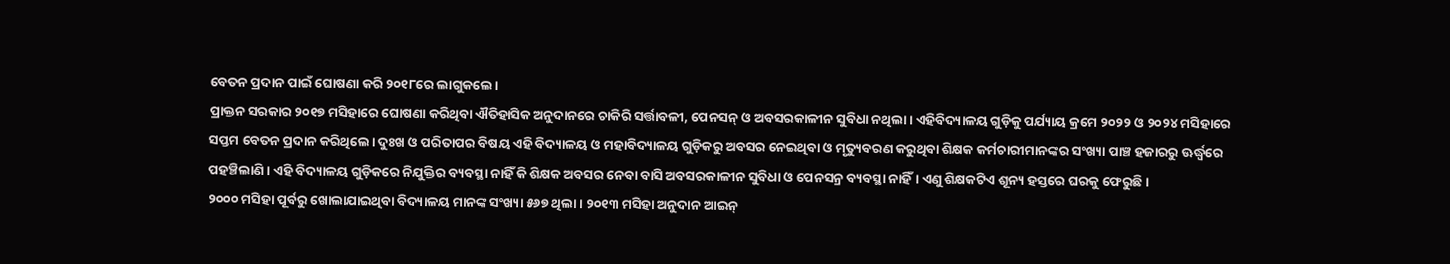ବେତନ ପ୍ରଦାନ ପାଇଁ ଘୋଷଣା କରି ୨୦୧୮ରେ ଲାଗୁକଲେ।
ପ୍ରାକ୍ତନ ସରକାର ୨୦୧୭ ମସିହାରେ ଘୋଷଣା କରିଥିବା ଐତିହାସିକ ଅନୁଦାନରେ ଚାକିରି ସର୍ତ୍ତାବଳୀ, ପେନସନ୍ ଓ ଅବସରକାଳୀନ ସୁବିଧା ନଥିଲା। ଏହିବିଦ୍ୟାଳୟ ଗୁଡ଼ିକୁ ପର୍ଯ୍ୟାୟ କ୍ରମେ ୨୦୨୨ ଓ ୨୦୨୪ ମସିହାରେ ସପ୍ତମ ବେତନ ପ୍ରଦାନ କରିଥିଲେ। ଦୁଃଖ ଓ ପରିତାପର ବିଷୟ ଏହି ବିଦ୍ୟାଳୟ ଓ ମହାବିଦ୍ୟାଳୟ ଗୁଡ଼ିକରୁ ଅବସର ନେଇଥିବା ଓ ମୃତ୍ୟୁବରଣ କରୁଥିବା ଶିକ୍ଷକ କର୍ମଚାରୀମାନଙ୍କର ସଂଖ୍ୟା ପାଞ୍ଚ ହଜାରରୁ ଊର୍ଦ୍ଧ୍ୱରେ ପହଞ୍ଚିଲାଣି। ଏହି ବିଦ୍ୟାଳୟ ଗୁଡ଼ିକରେ ନିଯୁକ୍ତିର ବ୍ୟବସ୍ଥା ନାହିଁ କି ଶିକ୍ଷକ ଅବସର ନେବା ବାସି ଅବସରକାଳୀନ ସୁବିଧା ଓ ପେନସନ୍ର ବ୍ୟବସ୍ଥା ନାହିଁ। ଏଣୁ ଶିକ୍ଷକଟିଏ ଶୂନ୍ୟ ହସ୍ତରେ ଘରକୁ ଫେରୁଛି।
୨୦୦୦ ମସିହା ପୂର୍ବରୁ ଖୋଲାଯାଇଥିବା ବିଦ୍ୟାଳୟ ମାନଙ୍କ ସଂଖ୍ୟା ୫୬୭ ଥିଲା। ୨୦୧୩ ମସିହା ଅନୁଦାନ ଆଇନ୍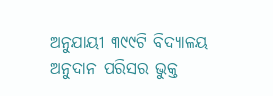ଅନୁଯାୟୀ ୩୯୯ଟି ବିଦ୍ୟାଳୟ ଅନୁଦାନ ପରିସର ଭୁକ୍ତ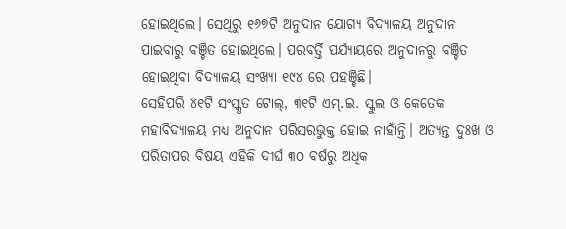ହୋଇଥିଲେ। ସେଥିରୁ ୧୬୭ଟି ଅନୁଦାନ ଯୋଗ୍ୟ ବିଦ୍ୟାଳୟ ଅନୁଦାନ ପାଇବାରୁ ବଞ୍ଚିତ ହୋଇଥିଲେ। ପରବର୍ତ୍ତି ପର୍ଯ୍ୟାୟରେ ଅନୁଦାନରୁ ବଞ୍ଚିତ ହୋଇଥିବା ବିଦ୍ୟାଳୟ ସଂଖ୍ୟା ୧୯୪ ରେ ପହଞ୍ଚିଛି।
ସେହିପରି ୪୧ଟି ସଂସ୍କୃତ ଟୋଲ୍, ୩୧ଟି ଏମ୍.ଇ. ସ୍କୁଲ ଓ କେତେକ ମହାବିଦ୍ୟାଳୟ ମଧ୍ୟ ଅନୁଦାନ ପରିସରଭୁକ୍ତ ହୋଇ ନାହାଁନ୍ତି। ଅତ୍ୟନ୍ତ ଦୁଃଖ ଓ ପରିତାପର ବିଷୟ ଏହିକି ଦୀର୍ଘ ୩୦ ବର୍ଷରୁ ଅଧିକ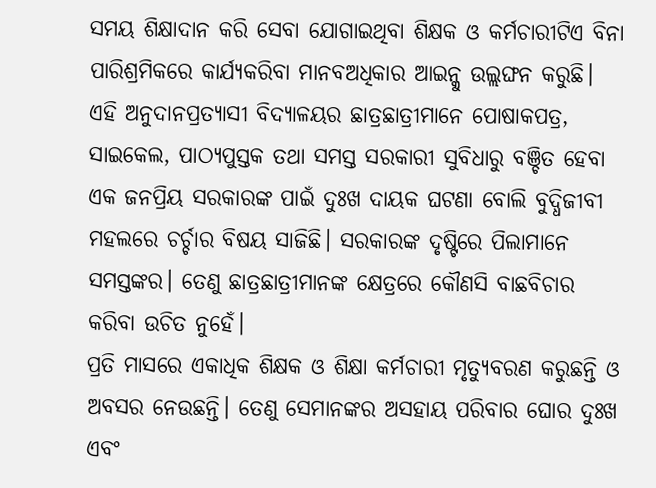ସମୟ ଶିକ୍ଷାଦାନ କରି ସେବା ଯୋଗାଇଥିବା ଶିକ୍ଷକ ଓ କର୍ମଚାରୀଟିଏ ବିନା ପାରିଶ୍ରମିକରେ କାର୍ଯ୍ୟକରିବା ମାନବଅଧିକାର ଆଇନ୍କୁ ଉଲ୍ଲଙ୍ଘନ କରୁଛି। ଏହି ଅନୁଦାନପ୍ରତ୍ୟାସୀ ବିଦ୍ୟାଳୟର ଛାତ୍ରଛାତ୍ରୀମାନେ ପୋଷାକପତ୍ର, ସାଇକେଲ, ପାଠ୍ୟପୁସ୍ତକ ତଥା ସମସ୍ତ ସରକାରୀ ସୁବିଧାରୁ ବଞ୍ଚିତ ହେବା ଏକ ଜନପ୍ରିୟ ସରକାରଙ୍କ ପାଇଁ ଦୁଃଖ ଦାୟକ ଘଟଣା ବୋଲି ବୁଦ୍ଧିଜୀବୀ ମହଲରେ ଚର୍ଚ୍ଚାର ବିଷୟ ସାଜିଛି। ସରକାରଙ୍କ ଦୃଷ୍ଟିରେ ପିଲାମାନେ ସମସ୍ତଙ୍କର। ତେଣୁ ଛାତ୍ରଛାତ୍ରୀମାନଙ୍କ କ୍ଷେତ୍ରରେ କୌଣସି ବାଛବିଚାର କରିବା ଉଚିତ ନୁହେଁ।
ପ୍ରତି ମାସରେ ଏକାଧିକ ଶିକ୍ଷକ ଓ ଶିକ୍ଷା କର୍ମଚାରୀ ମୃତ୍ୟୁବରଣ କରୁଛନ୍ତି ଓ ଅବସର ନେଉଛନ୍ତି। ତେଣୁ ସେମାନଙ୍କର ଅସହାୟ ପରିବାର ଘୋର ଦୁଃଖ ଏବଂ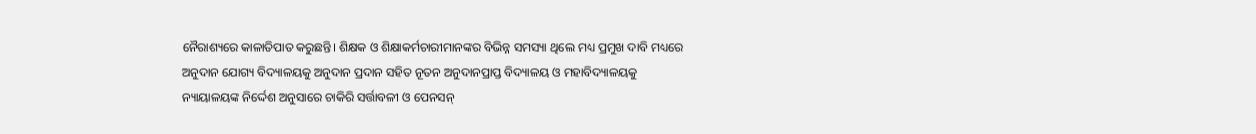ନୈରାଶ୍ୟରେ କାଳାତିପାତ କରୁଛନ୍ତି। ଶିକ୍ଷକ ଓ ଶିକ୍ଷାକର୍ମଚାରୀମାନଙ୍କର ବିଭିନ୍ନ ସମସ୍ୟା ଥିଲେ ମଧ୍ୟ ପ୍ରମୁଖ ଦାବି ମଧ୍ୟରେ ଅନୁଦାନ ଯୋଗ୍ୟ ବିଦ୍ୟାଳୟକୁ ଅନୁଦାନ ପ୍ରଦାନ ସହିତ ନୂତନ ଅନୁଦାନପ୍ରାପ୍ତ ବିଦ୍ୟାଳୟ ଓ ମହାବିଦ୍ୟାଳୟକୁ ନ୍ୟାୟାଳୟଙ୍କ ନିର୍ଦ୍ଦେଶ ଅନୁସାରେ ଚାକିରି ସର୍ତ୍ତାବଳୀ ଓ ପେନସନ୍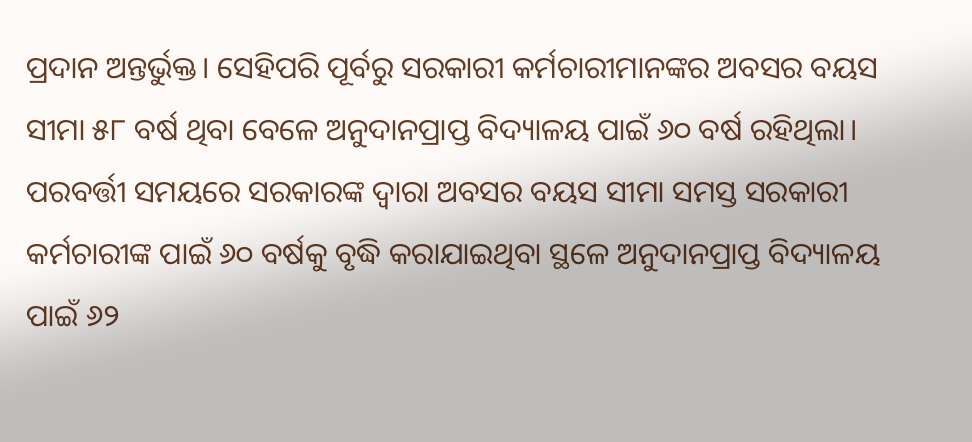ପ୍ରଦାନ ଅନ୍ତର୍ଭୁକ୍ତ। ସେହିପରି ପୂର୍ବରୁ ସରକାରୀ କର୍ମଚାରୀମାନଙ୍କର ଅବସର ବୟସ ସୀମା ୫୮ ବର୍ଷ ଥିବା ବେଳେ ଅନୁଦାନପ୍ରାପ୍ତ ବିଦ୍ୟାଳୟ ପାଇଁ ୬୦ ବର୍ଷ ରହିଥିଲା। ପରବର୍ତ୍ତୀ ସମୟରେ ସରକାରଙ୍କ ଦ୍ୱାରା ଅବସର ବୟସ ସୀମା ସମସ୍ତ ସରକାରୀ କର୍ମଚାରୀଙ୍କ ପାଇଁ ୬୦ ବର୍ଷକୁ ବୃଦ୍ଧି କରାଯାଇଥିବା ସ୍ଥଳେ ଅନୁଦାନପ୍ରାପ୍ତ ବିଦ୍ୟାଳୟ ପାଇଁ ୬୨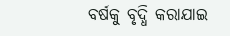ବର୍ଷକୁ ବୃଦ୍ଧି କରାଯାଇ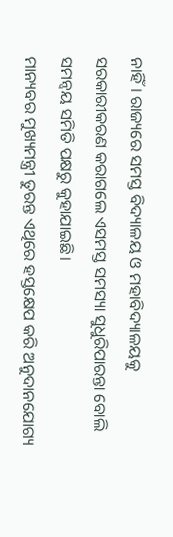ନାହିଁ। ରାଜ୍ୟରେ ସମସ୍ତ ବିଦ୍ୟାଳୟ ଓ ମହାବିଦ୍ୟାଳୟକୁ ସରକାରୀକରଣ କରାଗଲେ ଏସମସ୍ତ ସମସ୍ୟା ସୁଧୁରିପାରନ୍ତା ବୋଲି ସମନ୍ୱୟ ସମିତି ପକ୍ଷରୁ କୁହାଯାଇଛି।
ମାନ୍ୟବର ମୁଖ୍ୟମନ୍ତ୍ରୀ ତୁରନ୍ତ ଏଥିରେ ହସ୍ତକ୍ଷେପ କରି ଅନୁଦାନଯୋଗ୍ୟ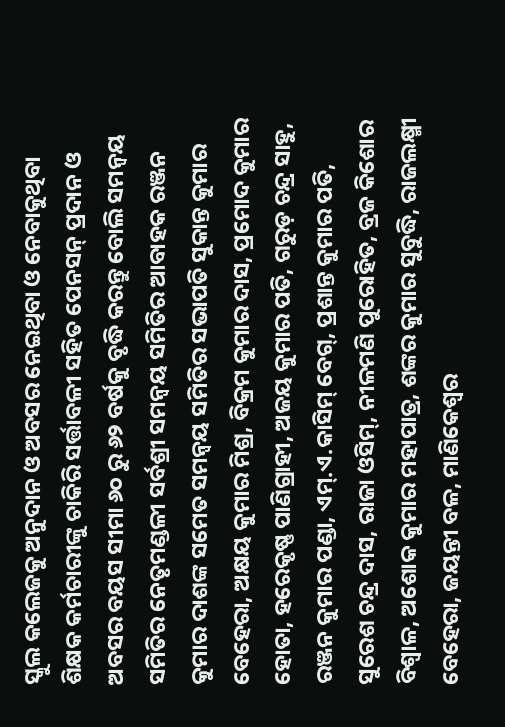ସ୍କୁଲ କଲେଜକୁ ଅନୁଦାନ ଓ ଅବସର ନେଇଥିବା ଓ ନେବାକୁଥିବା ଶିକ୍ଷକ କର୍ମଚାରୀଙ୍କୁ ଚାକିରି ସର୍ତ୍ତାବଳୀ ସହିତ ପେନସନ୍ ପ୍ରଦାନ ଓ ଅବସର ବୟସ ସୀମା ୬୦ ରୁ ୬୨ ବର୍ଷକୁ ବୃଦ୍ଧି କରନ୍ତୁ ବୋଲି ସମନ୍ୱୟ ସମିତିର ନେତୃମଣ୍ଡଳୀ ସର୍ବଶ୍ରୀ ସମନ୍ୱୟ ସମିତିର ଆବାହକ ରଞ୍ଜନ କୁମାର ଦାଶଙ୍କ ସମେତ ସମନ୍ୱୟ ସମିତିର ସଭାପତି ସୁକାନ୍ତ କୁମାର ବେହେରା, ଅକ୍ଷୟ କୁମାର ମିଶ୍ର, ବିକ୍ରମ କୁମାର ଦାସ, ପ୍ରମୋଦ କୁମାର ହୋତା, ହରେକୃଷ୍ଣ ପାଣିଗ୍ରାହୀ, ଅଜୟ କୁମାର ପତି, ଗରୁଡ଼ ଚନ୍ଦ୍ର ସାହୁ, ରଞ୍ଜନ କୁମାର ପଣ୍ଡା, ଏମ୍.ଏ.କାସିମ୍ ବେଗ୍, ପ୍ରଶାନ୍ତ କୁମାର ପତି, ସୁରେଶ ଚନ୍ଦ୍ର ଦାସ, ରାଜା ଓସିମ୍, ନୀଳମଣି ପୁରୋହିତ, ବ୍ରଜ କିଶୋର ବିଶ୍ୱାଳ, ଅଶୋକ କୁମାର ମହାପାତ୍ର, ଶଙ୍କର କୁମାର ସୁବୁଦ୍ଧି, ରାଜଲକ୍ଷ୍ମୀ ବେହେରା, ଜୟନ୍ତୀ ବଳ, ମାଣିକେଶ୍ୱର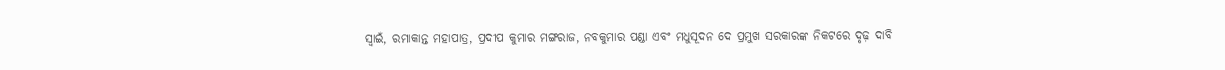ସ୍ୱାଇଁ, ରମାକାନ୍ତ ମହାପାତ୍ର, ପ୍ରଦୀପ କୁମାର ମଙ୍ଗରାଜ, ନବକୁମାର ପଣ୍ଡା ଏବଂ ମଧୁସୂଦନ ଦେ ପ୍ରମୁଖ ସରକାରଙ୍କ ନିକଟରେ ଦୃଢ଼ ଦାବି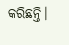କରିଛନ୍ତି।